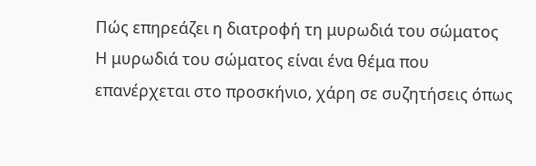Πώς επηρεάζει η διατροφή τη μυρωδιά του σώματος
Η μυρωδιά του σώματος είναι ένα θέμα που επανέρχεται στο προσκήνιο, χάρη σε συζητήσεις όπως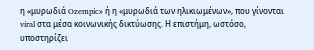η «μυρωδιά Ozempic» ή η «μυρωδιά των ηλικιωμένων», που γίνονται viral στα μέσα κοινωνικής δικτύωσης. Η επιστήμη, ωστόσο, υποστηρίζει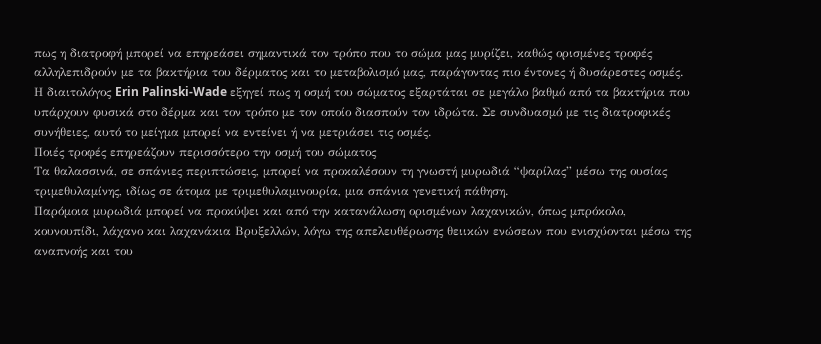πως η διατροφή μπορεί να επηρεάσει σημαντικά τον τρόπο που το σώμα μας μυρίζει, καθώς ορισμένες τροφές αλληλεπιδρούν με τα βακτήρια του δέρματος και το μεταβολισμό μας, παράγοντας πιο έντονες ή δυσάρεστες οσμές. Η διαιτολόγος Erin Palinski-Wade εξηγεί πως η οσμή του σώματος εξαρτάται σε μεγάλο βαθμό από τα βακτήρια που υπάρχουν φυσικά στο δέρμα και τον τρόπο με τον οποίο διασπούν τον ιδρώτα. Σε συνδυασμό με τις διατροφικές συνήθειες, αυτό το μείγμα μπορεί να εντείνει ή να μετριάσει τις οσμές.
Ποιές τροφές επηρεάζουν περισσότερο την οσμή του σώματος
Τα θαλασσινά, σε σπάνιες περιπτώσεις, μπορεί να προκαλέσουν τη γνωστή μυρωδιά “ψαρίλας” μέσω της ουσίας τριμεθυλαμίνης, ιδίως σε άτομα με τριμεθυλαμινουρία, μια σπάνια γενετική πάθηση.
Παρόμοια μυρωδιά μπορεί να προκύψει και από την κατανάλωση ορισμένων λαχανικών, όπως μπρόκολο, κουνουπίδι, λάχανο και λαχανάκια Βρυξελλών, λόγω της απελευθέρωσης θειικών ενώσεων που ενισχύονται μέσω της αναπνοής και του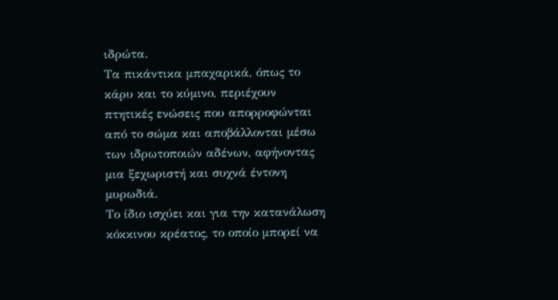ιδρώτα.
Τα πικάντικα μπαχαρικά, όπως το κάρυ και το κύμινο, περιέχουν πτητικές ενώσεις που απορροφώνται από το σώμα και αποβάλλονται μέσω των ιδρωτοποιών αδένων, αφήνοντας μια ξεχωριστή και συχνά έντονη μυρωδιά.
Το ίδιο ισχύει και για την κατανάλωση κόκκινου κρέατος, το οποίο μπορεί να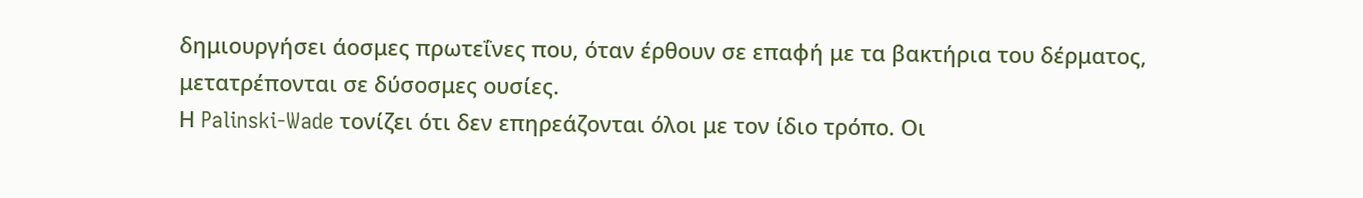δημιουργήσει άοσμες πρωτεΐνες που, όταν έρθουν σε επαφή με τα βακτήρια του δέρματος, μετατρέπονται σε δύσοσμες ουσίες.
Η Palinski-Wade τονίζει ότι δεν επηρεάζονται όλοι με τον ίδιο τρόπο. Οι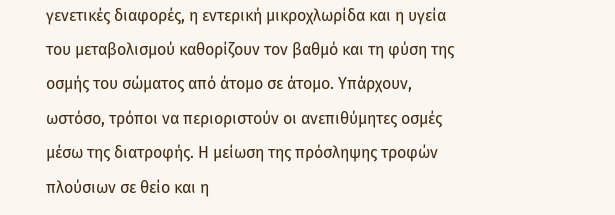γενετικές διαφορές, η εντερική μικροχλωρίδα και η υγεία του μεταβολισμού καθορίζουν τον βαθμό και τη φύση της οσμής του σώματος από άτομο σε άτομο. Υπάρχουν, ωστόσο, τρόποι να περιοριστούν οι ανεπιθύμητες οσμές μέσω της διατροφής. Η μείωση της πρόσληψης τροφών πλούσιων σε θείο και η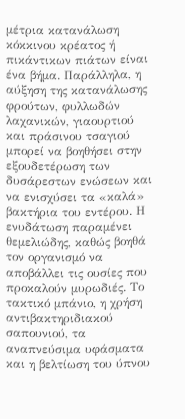μέτρια κατανάλωση κόκκινου κρέατος ή πικάντικων πιάτων είναι ένα βήμα. Παράλληλα, η αύξηση της κατανάλωσης φρούτων, φυλλωδών λαχανικών, γιαουρτιού και πράσινου τσαγιού μπορεί να βοηθήσει στην εξουδετέρωση των δυσάρεστων ενώσεων και να ενισχύσει τα «καλά» βακτήρια του εντέρου. Η ενυδάτωση παραμένει θεμελιώδης, καθώς βοηθά τον οργανισμό να αποβάλλει τις ουσίες που προκαλούν μυρωδιές. Το τακτικό μπάνιο, η χρήση αντιβακτηριδιακού σαπουνιού, τα αναπνεύσιμα υφάσματα και η βελτίωση του ύπνου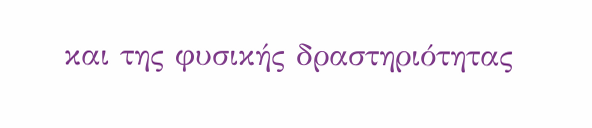και της φυσικής δραστηριότητας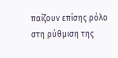παίζουν επίσης ρόλο στη ρύθμιση της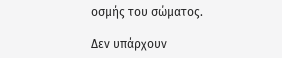οσμής του σώματος.

Δεν υπάρχουν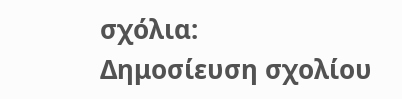σχόλια:
Δημοσίευση σχολίου